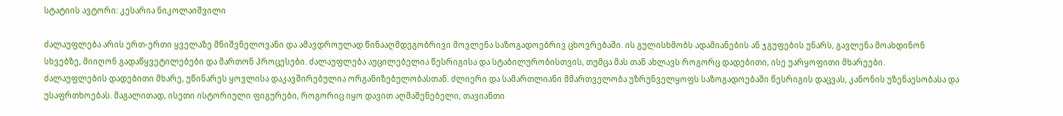სტატიის ავტორი: კესარია ნიკოლაიშვილი

ძალაუფლება არის ერთ-ერთი ყველაზე მნიშვნელოვანი და ამავდროულად წინააღმდეგობრივი მოვლენა საზოგადოებრივ ცხოვრებაში. ის გულისხმობს ადამიანების ან ჯგუფების უნარს, გავლენა მოახდინონ სხვებზე, მიიღონ გადაწყვეტილებები და მართონ პროცესები. ძალაუფლება აუცილებელია წესრიგისა და სტაბილურობისთვის, თუმცა მას თან ახლავს როგორც დადებითი, ისე უარყოფითი მხარეები.
ძალაუფლების დადებითი მხარე, უწინარეს ყოვლისა დაკავშირებულია ორგანიზებულობასთან. ძლიერი და სამართლიანი მმართველობა უზრუნველყოფს საზოგადოებაში წესრიგის დაცვას, კანონის უზენაესობასა და უსაფრთხოებას. მაგალითად, ისეთი ისტორიული ფიგურები, როგორიც იყო დავით აღმაშენებელი, თავიანთი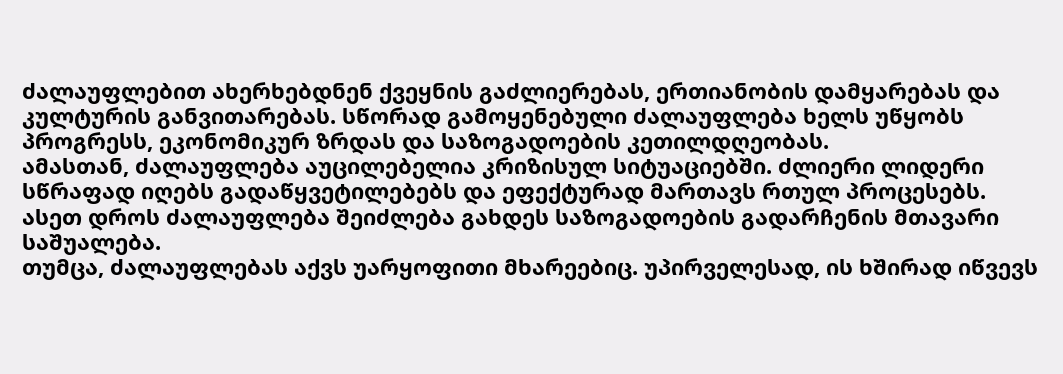ძალაუფლებით ახერხებდნენ ქვეყნის გაძლიერებას, ერთიანობის დამყარებას და კულტურის განვითარებას. სწორად გამოყენებული ძალაუფლება ხელს უწყობს პროგრესს, ეკონომიკურ ზრდას და საზოგადოების კეთილდღეობას.
ამასთან, ძალაუფლება აუცილებელია კრიზისულ სიტუაციებში. ძლიერი ლიდერი სწრაფად იღებს გადაწყვეტილებებს და ეფექტურად მართავს რთულ პროცესებს. ასეთ დროს ძალაუფლება შეიძლება გახდეს საზოგადოების გადარჩენის მთავარი საშუალება.
თუმცა, ძალაუფლებას აქვს უარყოფითი მხარეებიც. უპირველესად, ის ხშირად იწვევს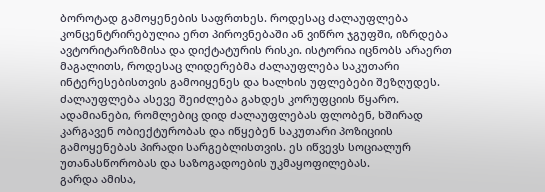ბოროტად გამოყენების საფრთხეს. როდესაც ძალაუფლება კონცენტრირებულია ერთ პიროვნებაში ან ვიწრო ჯგუფში, იზრდება ავტორიტარიზმისა და დიქტატურის რისკი. ისტორია იცნობს არაერთ მაგალითს, როდესაც ლიდერებმა ძალაუფლება საკუთარი ინტერესებისთვის გამოიყენეს და ხალხის უფლებები შეზღუდეს.
ძალაუფლება ასევე შეიძლება გახდეს კორუფციის წყარო. ადამიანები, რომლებიც დიდ ძალაუფლებას ფლობენ, ხშირად კარგავენ ობიექტურობას და იწყებენ საკუთარი პოზიციის გამოყენებას პირადი სარგებლისთვის. ეს იწვევს სოციალურ უთანასწორობას და საზოგადოების უკმაყოფილებას.
გარდა ამისა,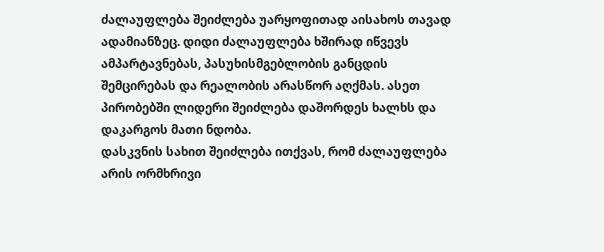ძალაუფლება შეიძლება უარყოფითად აისახოს თავად ადამიანზეც. დიდი ძალაუფლება ხშირად იწვევს ამპარტავნებას, პასუხისმგებლობის განცდის შემცირებას და რეალობის არასწორ აღქმას. ასეთ პირობებში ლიდერი შეიძლება დაშორდეს ხალხს და დაკარგოს მათი ნდობა.
დასკვნის სახით შეიძლება ითქვას, რომ ძალაუფლება არის ორმხრივი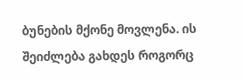ბუნების მქონე მოვლენა. ის შეიძლება გახდეს როგორც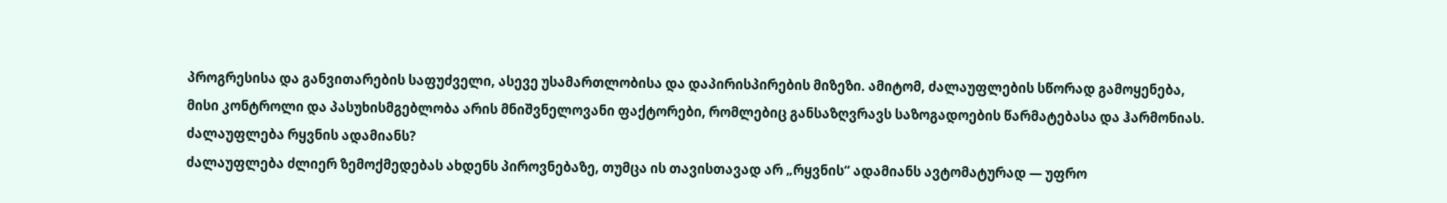პროგრესისა და განვითარების საფუძველი, ასევე უსამართლობისა და დაპირისპირების მიზეზი. ამიტომ, ძალაუფლების სწორად გამოყენება, მისი კონტროლი და პასუხისმგებლობა არის მნიშვნელოვანი ფაქტორები, რომლებიც განსაზღვრავს საზოგადოების წარმატებასა და ჰარმონიას.
ძალაუფლება რყვნის ადამიანს?
ძალაუფლება ძლიერ ზემოქმედებას ახდენს პიროვნებაზე, თუმცა ის თავისთავად არ „რყვნის“ ადამიანს ავტომატურად — უფრო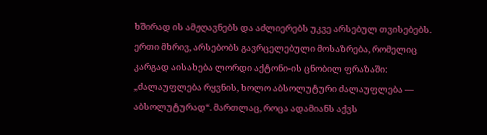ხშირად ის ამჟღავნებს და აძლიერებს უკვე არსებულ თვისებებს.
ერთი მხრივ, არსებობს გავრცელებული მოსაზრება, რომელიც კარგად აისახება ლორდი აქტონი-ის ცნობილ ფრაზაში: „ძალაუფლება რყვნის, ხოლო აბსოლუტური ძალაუფლება — აბსოლუტურად“. მართლაც, როცა ადამიანს აქვს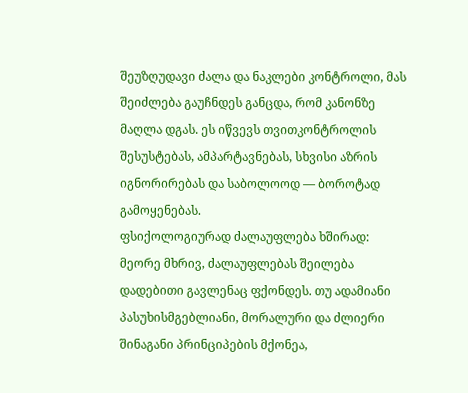შეუზღუდავი ძალა და ნაკლები კონტროლი, მას შეიძლება გაუჩნდეს განცდა, რომ კანონზე მაღლა დგას. ეს იწვევს თვითკონტროლის შესუსტებას, ამპარტავნებას, სხვისი აზრის იგნორირებას და საბოლოოდ — ბოროტად გამოყენებას.
ფსიქოლოგიურად ძალაუფლება ხშირად:
მეორე მხრივ, ძალაუფლებას შეილება დადებითი გავლენაც ფქონდეს. თუ ადამიანი პასუხისმგებლიანი, მორალური და ძლიერი შინაგანი პრინციპების მქონეა,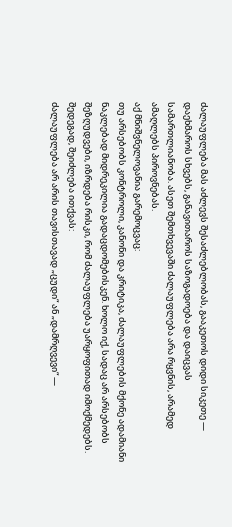ძალაუფლება მას აძლევს შესაძლებლობას, გააკეთოს დიდი სიკეთე — დაეხმაროს სხვებს, განავითაროს საზოგადოება და დაიცვას სამართლიანობა. ასეთ შემთხვევაში ძალაუფლება არა რყვნის, არამედ ამაღლებს პიროვნებას.
აქ მნიშვნელოვანია გარემოცვაც:
თუ არსებობს კონტროლი, კანონი და კრიტიკა, ძალაუფლების მქონე ადამიანი ნაკლებად მიდრეკილია გადაცდომებისკენ. ხოლო იქ, სადაც არ არსებობს შეზღუდვები, იზრდება რისკი, რომ ძალაუფლება უარყოფითად იმოქმედებს.
შედეგად, შეიძლება ითქვას:
ძალაუფლება არ არის თავისთავად „ცუდი“ ან „დამრღვევი“ —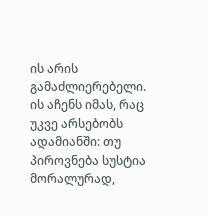ის არის გამაძლიერებელი. ის აჩენს იმას, რაც უკვე არსებობს ადამიანში: თუ პიროვნება სუსტია მორალურად,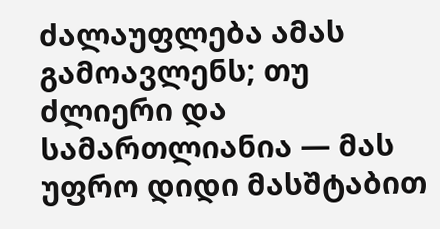ძალაუფლება ამას გამოავლენს; თუ ძლიერი და სამართლიანია — მას უფრო დიდი მასშტაბით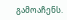გამოაჩენს.